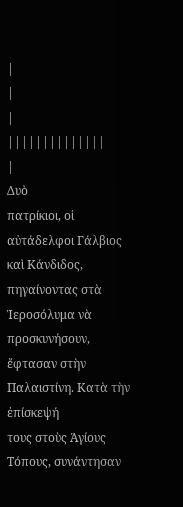|
|
|
||||||||||||||
|
Δυὸ
πατρίκιοι, οἱ αὐτάδελφοι Γάλβιος καὶ Κάνδιδος, πηγαίνοντας στὰ
Ἱεροσόλυμα νὰ προσκυνήσουν, ἔφτασαν στὴν Παλαιστίνη. Κατὰ τὴν ἐπίσκεψή
τους στοὺς Ἁγίους Τόπους, συνάντησαν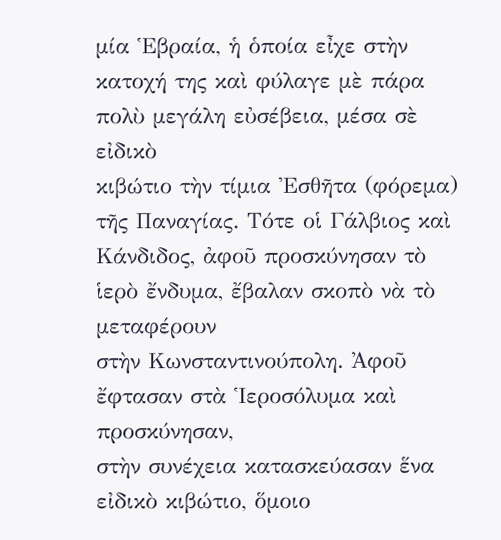μία Ἑβραία, ἡ ὁποία εἶχε στὴν
κατοχή της καὶ φύλαγε μὲ πάρα πολὺ μεγάλη εὐσέβεια, μέσα σὲ εἰδικὸ
κιβώτιο τὴν τίμια Ἐσθῆτα (φόρεμα) τῆς Παναγίας. Τότε οἱ Γάλβιος καὶ
Κάνδιδος, ἀφοῦ προσκύνησαν τὸ ἱερὸ ἔνδυμα, ἔβαλαν σκοπὸ νὰ τὸ μεταφέρουν
στὴν Κωνσταντινούπολη. Ἀφοῦ ἔφτασαν στὰ Ἱεροσόλυμα καὶ προσκύνησαν,
στὴν συνέχεια κατασκεύασαν ἕνα εἰδικὸ κιβώτιο, ὅμοιο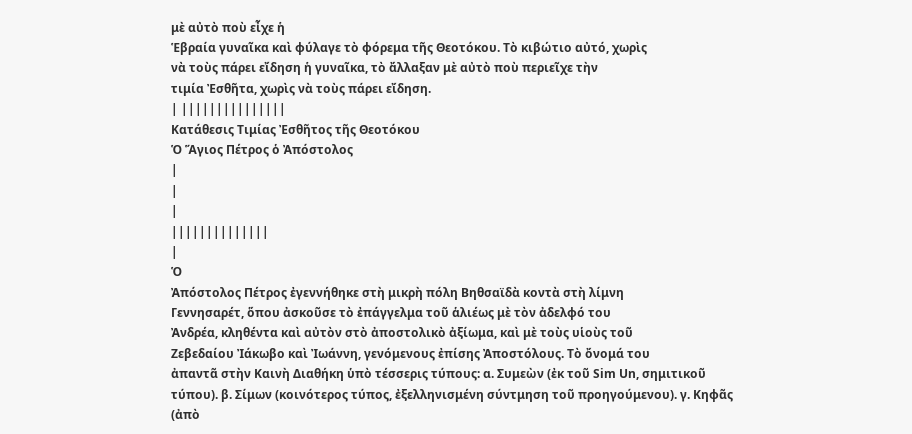μὲ αὐτὸ ποὺ εἶχε ἡ
Ἑβραία γυναῖκα καὶ φύλαγε τὸ φόρεμα τῆς Θεοτόκου. Τὸ κιβώτιο αὐτό, χωρὶς
νὰ τοὺς πάρει εἴδηση ἡ γυναῖκα, τὸ ἄλλαξαν μὲ αὐτὸ ποὺ περιεῖχε τὴν
τιμία Ἐσθῆτα, χωρὶς νὰ τοὺς πάρει εἴδηση.
| |||||||||||||||
Κατάθεσις Τιμίας Ἐσθῆτος τῆς Θεοτόκου
Ὁ Ἅγιος Πέτρος ὁ Ἀπόστολος
|
|
|
||||||||||||||
|
Ὁ
Ἀπόστολος Πέτρος ἐγεννήθηκε στὴ μικρὴ πόλη Βηθσαϊδὰ κοντὰ στὴ λίμνη
Γεννησαρέτ, ὅπου ἀσκοῦσε τὸ ἐπάγγελμα τοῦ ἁλιέως μὲ τὸν ἀδελφό του
Ἀνδρέα, κληθέντα καὶ αὐτὸν στὸ ἀποστολικὸ ἀξίωμα, καὶ μὲ τοὺς υἱοὺς τοῦ
Ζεβεδαίου Ἰάκωβο καὶ Ἰωάννη, γενόμενους ἐπίσης Ἀποστόλους. Τὸ ὄνομά του
ἀπαντᾶ στὴν Καινὴ Διαθήκη ὑπὸ τέσσερις τύπους: α. Συμεὼν (ἐκ τοῦ Sim Un, σημιτικοῦ τύπου). β. Σίμων (κοινότερος τύπος, ἐξελληνισμένη σύντμηση τοῦ προηγούμενου). γ. Κηφᾶς (ἀπὸ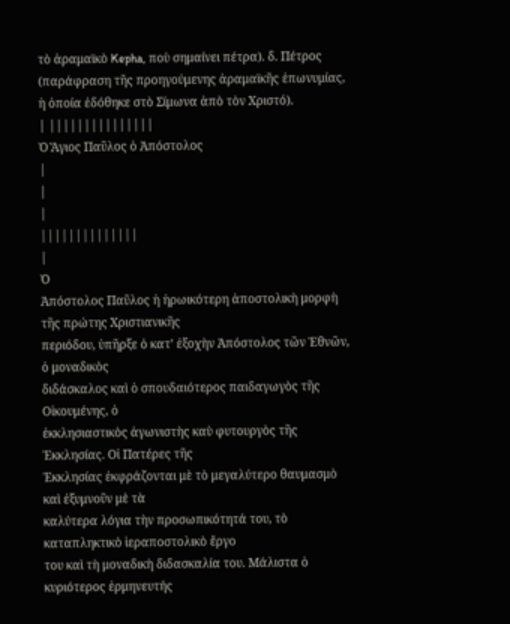τὸ ἀραμαϊκὸ Kepha, ποὺ σημαίνει πέτρα). δ. Πέτρος (παράφραση τῆς προηγούμενης ἀραμαϊκῆς ἐπωνυμίας, ἡ ὁποία ἐδόθηκε στὸ Σίμωνα ἀπὸ τὸν Χριστό).
| |||||||||||||||
Ὁ Ἅγιος Παῦλος ὁ Ἀπόστολος
|
|
|
||||||||||||||
|
Ὁ
Ἀπόστολος Παῦλος ἡ ἡρωικότερη ἀποστολικὴ μορφὴ τῆς πρώτης Χριστιανικῆς
περιόδου, ὑπῆρξε ὁ κατ’ ἐξοχὴν Ἀπόστολος τῶν Ἐθνῶν, ὁ μοναδικὸς
διδάσκαλος καὶ ὁ σπουδαιότερος παιδαγωγὸς τῆς Οἰκουμένης, ὁ
ἐκκλησιαστικὸς ἀγωνιστὴς καὺ φυτουργὸς τῆς Ἐκκλησίας. Οἱ Πατέρες τῆς
Ἐκκλησίας ἐκφράζονται μὲ τὸ μεγαλύτερο θαυμασμὸ καὶ ἐξυμνοῦν μὲ τὰ
καλύτερα λόγια τὴν προσωπικότητά του, τὸ καταπληκτικὸ ἱεραποστολικὸ ἔργο
του καὶ τὴ μοναδικὴ διδασκαλία του. Μάλιστα ὁ κυριότερος ἑρμηνευτής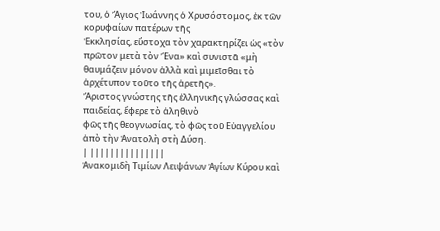του, ὁ Ἅγιος Ἰωάννης ὁ Χρυσόστομος, ἐκ τῶν κορυφαίων πατέρων τῆς
Ἐκκλησίας, εὔστοχα τὸν χαρακτηρίζει ὡς «τὸν πρῶτον μετὰ τὸν Ἕνα» καὶ συνιστᾶ «μὴ θαυμάζειν μόνον ἀλλὰ καὶ μιμεῖσθαι τὸ ἀρχέτυπον τοῦτο τῆς ἀρετῆς».
Ἄριστος γνώστης τῆς ἑλληνικῆς γλώσσας καὶ παιδείας, ἔφερε τὸ ἀληθινὸ
φῶς τῆς θεογνωσίας, τὸ φῶς τοῦ Εὐαγγελίου ἀπὸ τὴν Ἀνατολὴ στὴ Δύση.
| |||||||||||||||
Ἀνακομιδὴ Τιμίων Λειψάνων Ἁγίων Κύρου καὶ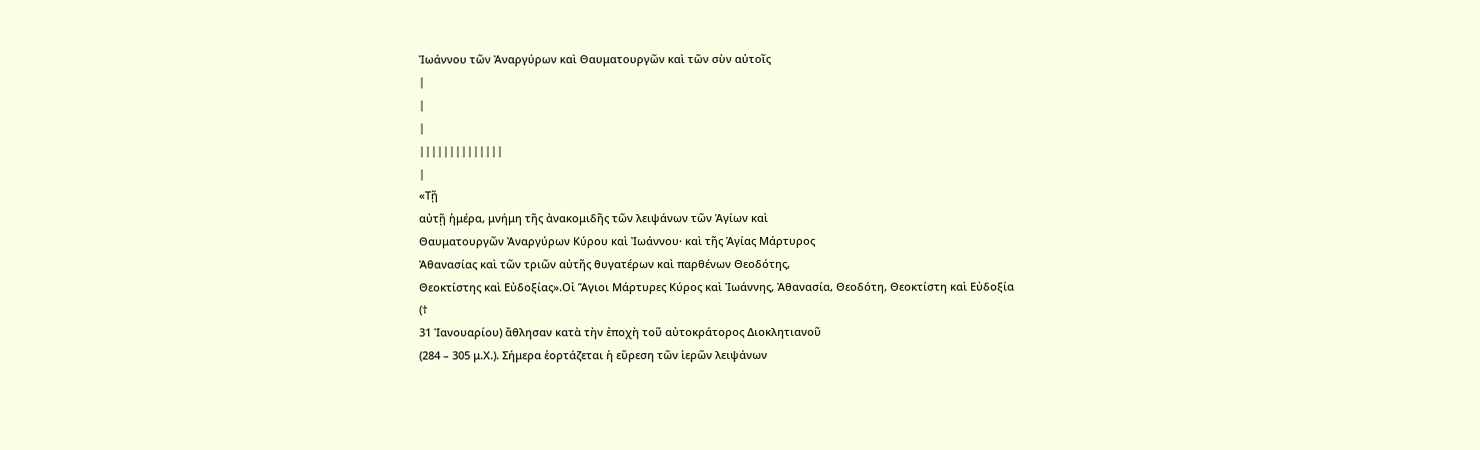Ἰωάννου τῶν Ἀναργύρων καὶ Θαυματουργῶν καὶ τῶν σὺν αὐτοῖς
|
|
|
||||||||||||||
|
«Τῇ
αὐτῇ ἡμέρα, μνήμη τῆς ἀνακομιδῆς τῶν λειψάνων τῶν Ἁγίων καὶ
Θαυματουργῶν Ἀναργύρων Κύρου καὶ Ἰωάννου· καὶ τῆς Ἁγίας Μάρτυρος
Ἀθανασίας καὶ τῶν τριῶν αὐτῆς θυγατέρων καὶ παρθένων Θεοδότης,
Θεοκτίστης καὶ Εὐδοξίας».Οἱ Ἅγιοι Μάρτυρες Κύρος καὶ Ἰωάννης, Ἀθανασία, Θεοδότη, Θεοκτίστη καὶ Εὐδοξία (†
31 Ἰανουαρίου) ἄθλησαν κατὰ τὴν ἐποχὴ τοῦ αὐτοκράτορος Διοκλητιανοῦ
(284 – 305 μ.Χ.). Σήμερα ἑορτάζεται ἡ εὕρεση τῶν ἱερῶν λειψάνων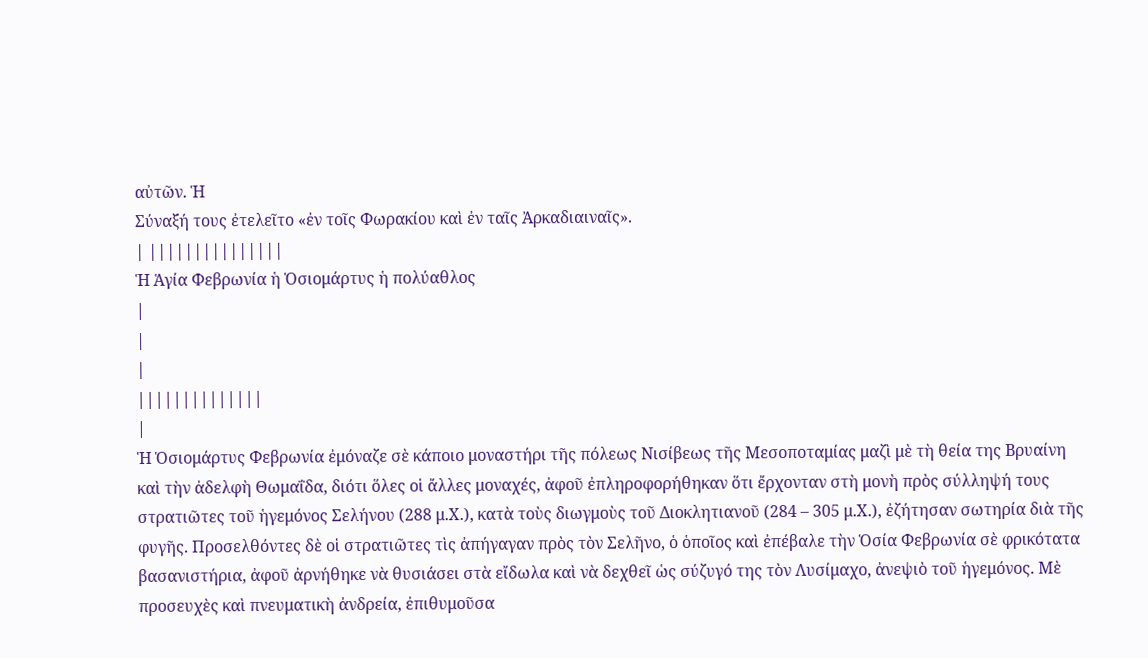αὐτῶν. Ἡ
Σύναξή τους ἐτελεῖτο «ἐν τοῖς Φωρακίου καὶ ἐν ταῖς Ἀρκαδιαιναῖς».
| |||||||||||||||
Ἡ Ἁγία Φεβρωνία ἡ Ὁσιομάρτυς ἡ πολύαθλος
|
|
|
||||||||||||||
|
Ἡ Ὁσιομάρτυς Φεβρωνία ἐμόναζε σὲ κάποιο μοναστήρι τῆς πόλεως Νισίβεως τῆς Μεσοποταμίας μαζὶ μὲ τὴ θεία της Βρυαίνη καὶ τὴν ἀδελφὴ Θωμαΐδα, διότι ὅλες οἱ ἄλλες μοναχές, ἀφοῦ ἐπληροφορήθηκαν ὅτι ἔρχονταν στὴ μονὴ πρὸς σύλληψή τους στρατιῶτες τοῦ ἡγεμόνος Σελήνου (288 μ.Χ.), κατὰ τοὺς διωγμοὺς τοῦ Διοκλητιανοῦ (284 – 305 μ.Χ.), ἐζήτησαν σωτηρία διὰ τῆς φυγῆς. Προσελθόντες δὲ οἱ στρατιῶτες τὶς ἀπήγαγαν πρὸς τὸν Σελῆνο, ὁ ὁποῖος καὶ ἐπέβαλε τὴν Ὁσία Φεβρωνία σὲ φρικότατα βασανιστήρια, ἀφοῦ ἀρνήθηκε νὰ θυσιάσει στὰ εἴδωλα καὶ νὰ δεχθεῖ ὡς σύζυγό της τὸν Λυσίμαχο, ἀνεψιὸ τοῦ ἡγεμόνος. Μὲ προσευχὲς καὶ πνευματικὴ ἀνδρεία, ἐπιθυμοῦσα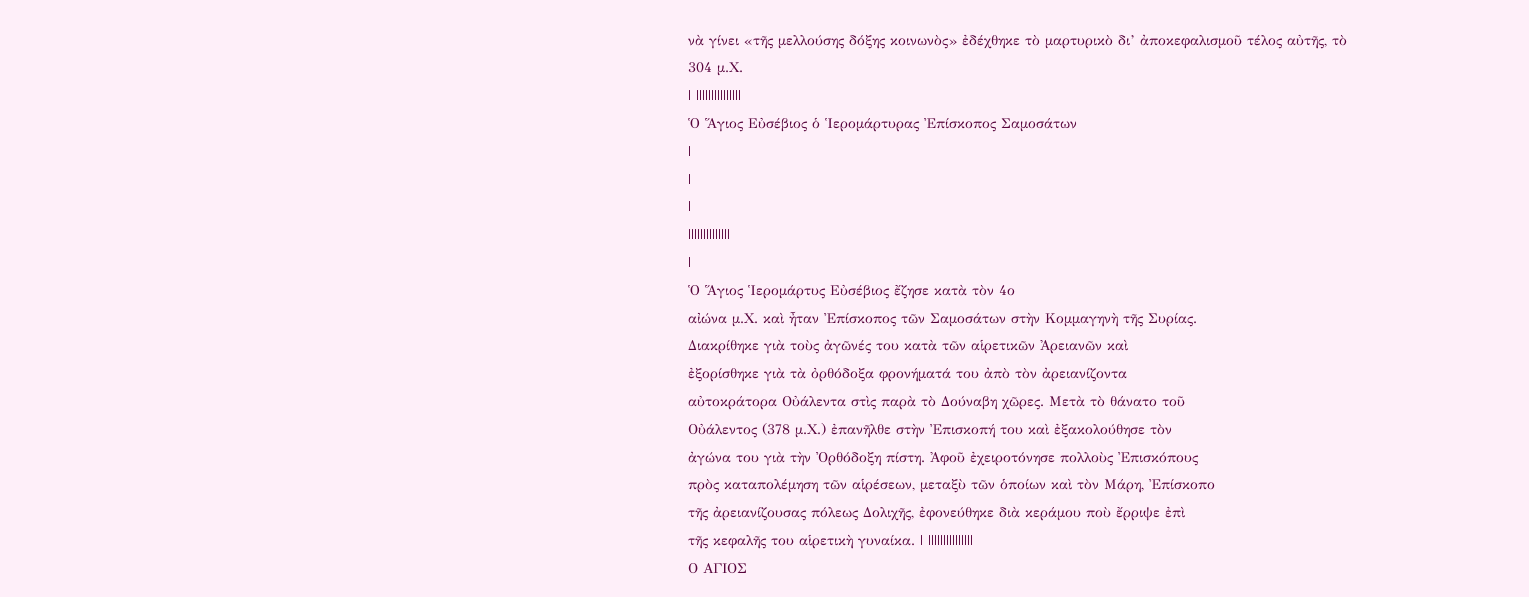νὰ γίνει «τῆς μελλούσης δόξης κοινωνὸς» ἐδέχθηκε τὸ μαρτυρικὸ δι’ ἀποκεφαλισμοῦ τέλος αὐτῆς, τὸ 304 μ.Χ.
| |||||||||||||||
Ὁ Ἅγιος Εὐσέβιος ὁ Ἱερομάρτυρας Ἐπίσκοπος Σαμοσάτων
|
|
|
||||||||||||||
|
Ὁ Ἅγιος Ἱερομάρτυς Εὐσέβιος ἔζησε κατὰ τὸν 4ο
αἰώνα μ.Χ. καὶ ἦταν Ἐπίσκοπος τῶν Σαμοσάτων στὴν Κομμαγηνὴ τῆς Συρίας.
Διακρίθηκε γιὰ τοὺς ἀγῶνές του κατὰ τῶν αἱρετικῶν Ἀρειανῶν καὶ
ἐξορίσθηκε γιὰ τὰ ὀρθόδοξα φρονήματά του ἀπὸ τὸν ἀρειανίζοντα
αὐτοκράτορα Οὐάλεντα στὶς παρὰ τὸ Δούναβη χῶρες. Μετὰ τὸ θάνατο τοῦ
Οὐάλεντος (378 μ.Χ.) ἐπανῆλθε στὴν Ἐπισκοπή του καὶ ἐξακολούθησε τὸν
ἀγώνα του γιὰ τὴν Ὀρθόδοξη πίστη. Ἀφοῦ ἐχειροτόνησε πολλοὺς Ἐπισκόπους
πρὸς καταπολέμηση τῶν αἱρέσεων, μεταξὺ τῶν ὁποίων καὶ τὸν Μάρη, Ἐπίσκοπο
τῆς ἀρειανίζουσας πόλεως Δολιχῆς, ἐφονεύθηκε διὰ κεράμου ποὺ ἔρριψε ἐπὶ
τῆς κεφαλῆς του αἱρετικὴ γυναίκα. | |||||||||||||||
Ο ΑΓΙΟΣ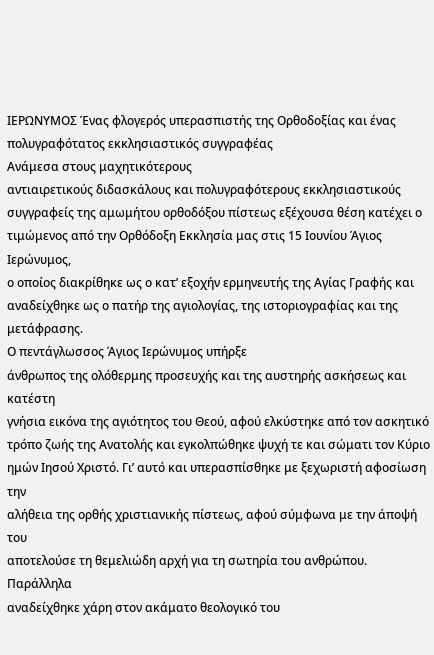ΙΕΡΩΝΥΜΟΣ Ένας φλογερός υπερασπιστής της Ορθοδοξίας και ένας πολυγραφότατος εκκλησιαστικός συγγραφέας
Ανάμεσα στους μαχητικότερους
αντιαιρετικούς διδασκάλους και πολυγραφότερους εκκλησιαστικούς
συγγραφείς της αμωμήτου ορθοδόξου πίστεως εξέχουσα θέση κατέχει ο
τιμώμενος από την Ορθόδοξη Εκκλησία μας στις 15 Ιουνίου Άγιος Ιερώνυμος,
ο οποίος διακρίθηκε ως ο κατ’ εξοχήν ερμηνευτής της Αγίας Γραφής και
αναδείχθηκε ως ο πατήρ της αγιολογίας, της ιστοριογραφίας και της
μετάφρασης.
Ο πεντάγλωσσος Άγιος Ιερώνυμος υπήρξε
άνθρωπος της ολόθερμης προσευχής και της αυστηρής ασκήσεως και κατέστη
γνήσια εικόνα της αγιότητος του Θεού, αφού ελκύστηκε από τον ασκητικό
τρόπο ζωής της Ανατολής και εγκολπώθηκε ψυχή τε και σώματι τον Κύριο
ημών Ιησού Χριστό. Γι’ αυτό και υπερασπίσθηκε με ξεχωριστή αφοσίωση την
αλήθεια της ορθής χριστιανικής πίστεως, αφού σύμφωνα με την άποψή του
αποτελούσε τη θεμελιώδη αρχή για τη σωτηρία του ανθρώπου. Παράλληλα
αναδείχθηκε χάρη στον ακάματο θεολογικό του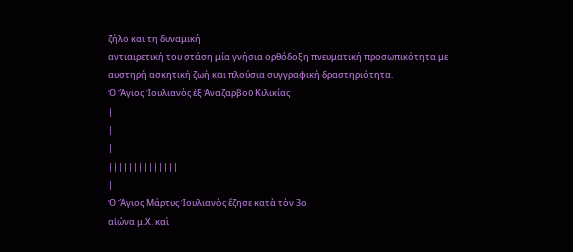ζήλο και τη δυναμική
αντιαιρετική του στάση μία γνήσια ορθόδοξη πνευματική προσωπικότητα με
αυστηρή ασκητική ζωή και πλούσια συγγραφική δραστηριότητα.
Ὁ Ἅγιος Ἰουλιανὸς ἐξ Ἀναζαρβοῦ Κιλικίας
|
|
|
||||||||||||||
|
Ὁ Ἅγιος Μάρτυς Ἰουλιανὸς ἔζησε κατὰ τὸν 3ο
αἰώνα μ.Χ. καὶ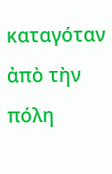καταγόταν ἀπὸ τὴν πόλη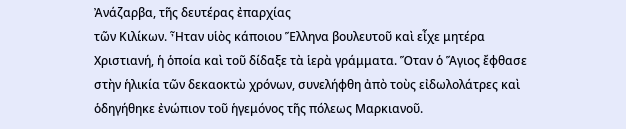Ἀνάζαρβα, τῆς δευτέρας ἐπαρχίας
τῶν Κιλίκων. Ἦταν υἱὸς κάποιου Ἕλληνα βουλευτοῦ καὶ εἶχε μητέρα
Χριστιανή, ἡ ὁποία καὶ τοῦ δίδαξε τὰ ἱερὰ γράμματα. Ὅταν ὁ Ἅγιος ἔφθασε
στὴν ἡλικία τῶν δεκαοκτὼ χρόνων, συνελήφθη ἀπὸ τοὺς εἰδωλολάτρες καὶ
ὁδηγήθηκε ἐνώπιον τοῦ ἡγεμόνος τῆς πόλεως Μαρκιανοῦ.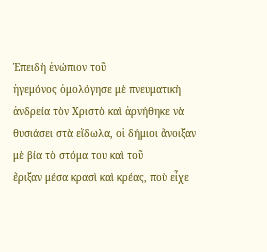Ἐπειδὴ ἐνώπιον τοῦ
ἡγεμόνος ὁμολόγησε μὲ πνευματικὴ ἀνδρεία τὸν Χριστὸ καὶ ἀρνήθηκε νὰ
θυσιάσει στὰ εἴδωλα, οἱ δήμιοι ἄνοιξαν μὲ βία τὸ στόμα του καὶ τοῦ
ἔριξαν μέσα κρασὶ καὶ κρέας, ποὺ εἶχε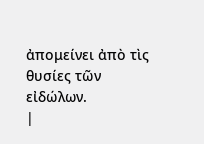ἀπομείνει ἀπὸ τὶς θυσίες τῶν
εἰδώλων.
|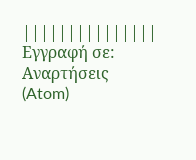|||||||||||||||
Εγγραφή σε:
Αναρτήσεις (Atom)